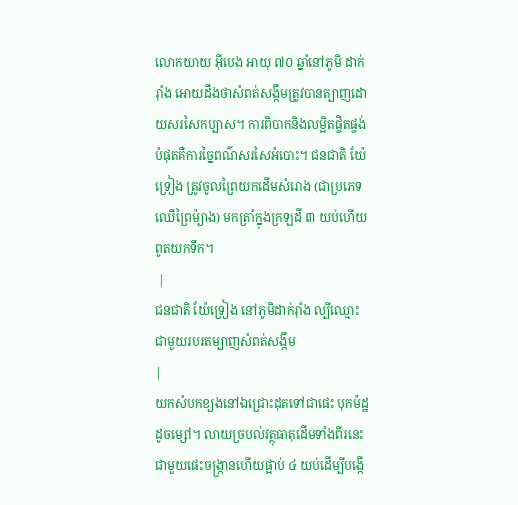លោកយាយ អ៊ីបេង អាយុ ៧០ ឆ្នាំនៅភូមិ ដាក់រ៉ាំង អោយដឹងថាសំពត់សង្កឹមត្រូវបានត្បាញដោយសរសៃកប្បាស។ ការពិបាកនិងលម្អិតផ្ចិតផ្ចង់បំផុតគឺការច្នៃពណ៌សរសៃអំបោះ។ ជនជាតិ យ៉ែទ្រៀង ត្រូវចូលព្រៃយកដើមសំរោង (ជាប្រភេទ ឈើព្រៃម៉្យាង) មកត្រាំក្នុងក្រឡដី ៣ យប់ហើយពូតយកទឹក។
 |
ជនជាតិ យ៉ែទ្រៀង នៅភូមិដាក់រ៉ាំង ល្បីឈ្មោះជាមួយរបរតម្បាញសំពត់សង្កឹម
|
យកសំបកខ្យងនៅឯជ្រោះដុតទៅជាផេះ បុកម៉ដ្ឋដូចម្សៅ។ លាយច្របល់វត្ថុធាតុដើមទាំងពីរនេះជាមួយផេះចង្ក្រានហើយផ្អាប់ ៤ យប់ដើម្បីបង្កើ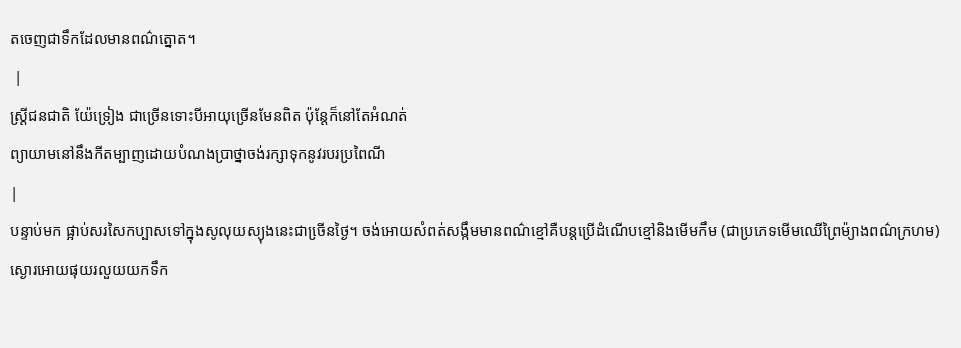តចេញជាទឹកដែលមានពណ៌ត្នោត។
 |
ស្ត្រីជនជាតិ យ៉ែទ្រៀង ជាច្រើនទោះបីអាយុច្រើនមែនពិត ប៉ុន្តែក៏នៅតែអំណត់
ព្យាយាមនៅនឹងកីតម្បាញដោយបំណងប្រាថ្នាចង់រក្សាទុកនូវរបរប្រពៃណី
|
បន្ទាប់មក ផ្អាប់សរសៃកប្បាសទៅក្នុងសូលុយស្យុងនេះជាចើ្រនថ្ងៃ។ ចង់អោយសំពត់សង្កឹមមានពណ៌ខ្មៅគឺបន្តប្រើដំណើបខ្មៅនិងមើមកឹម (ជាប្រភេទមើមឈើព្រៃម៉្យាងពណ៌ក្រហម) ស្ងោរអោយផុយរលួយយកទឹក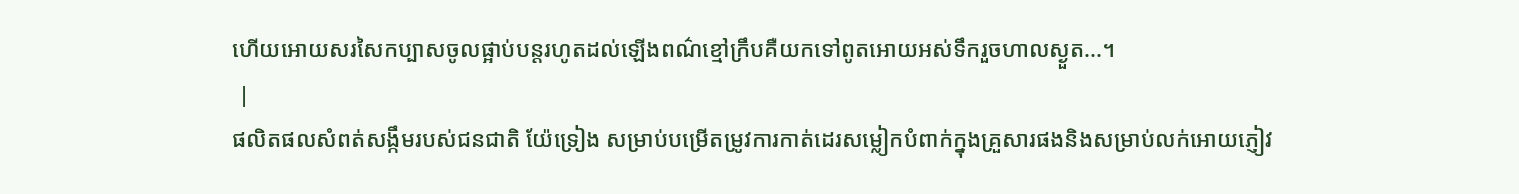ហើយអោយសរសៃកប្បាសចូលផ្អាប់បន្តរហូតដល់ឡើងពណ៌ខ្មៅក្រឹបគឺយកទៅពូតអោយអស់ទឹករួចហាលស្ងួត...។
 |
ផលិតផលសំពត់សង្កឹមរបស់ជនជាតិ យ៉ែទ្រៀង សម្រាប់បម្រើតម្រូវការកាត់ដេរសម្លៀកបំពាក់ក្នុងគ្រួសារផងនិងសម្រាប់លក់អោយភ្ញៀវ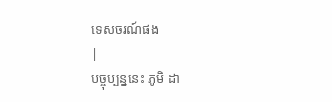ទេសចរណ៍ផង
|
បច្ចុប្បន្ននេះ ភូមិ ដា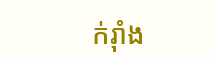ក់រ៉ាំង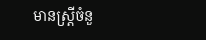មានស្រ្តីចំនួ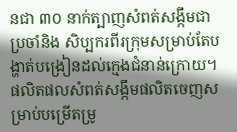នជា ៣០ នាក់ត្បាញសំពត់សង្កឹមជាប្រចាំនិង សិប្បករពីរក្រុមសម្រាប់តែបង្ហាត់បង្រៀនដល់ក្មេងជំនាន់ក្រោយ។ ផលិតផលសំពត់សង្កឹមផលិតចេញសម្រាប់បម្រើតម្រូ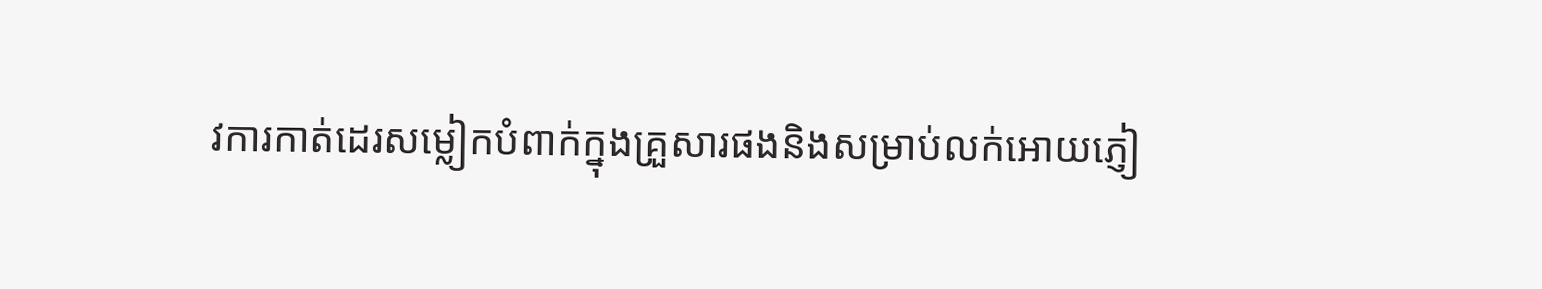វការកាត់ដេរសម្លៀកបំពាក់ក្នុងគ្រួសារផងនិងសម្រាប់លក់អោយភ្ញៀ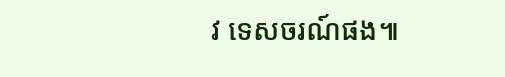វ ទេសចរណ៍ផង៕